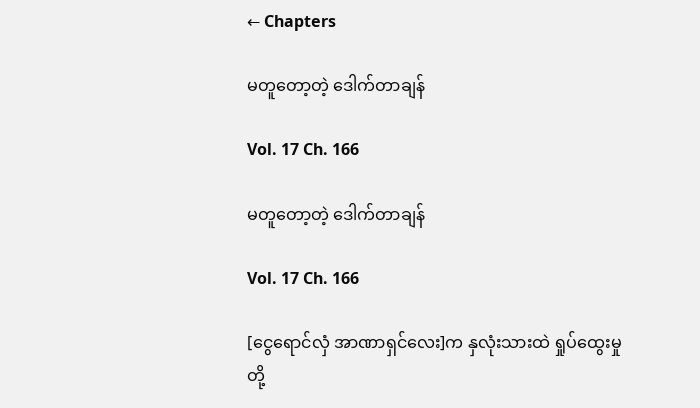← Chapters

မတူတော့တဲ့ ဒေါက်တာချန်

Vol. 17 Ch. 166

မတူတော့တဲ့ ဒေါက်တာချန်

Vol. 17 Ch. 166

[ငွေရောင်လှံ အာဏာရှင်လေး]က နှလုံးသားထဲ ရှုပ်ထွေးမှုတို့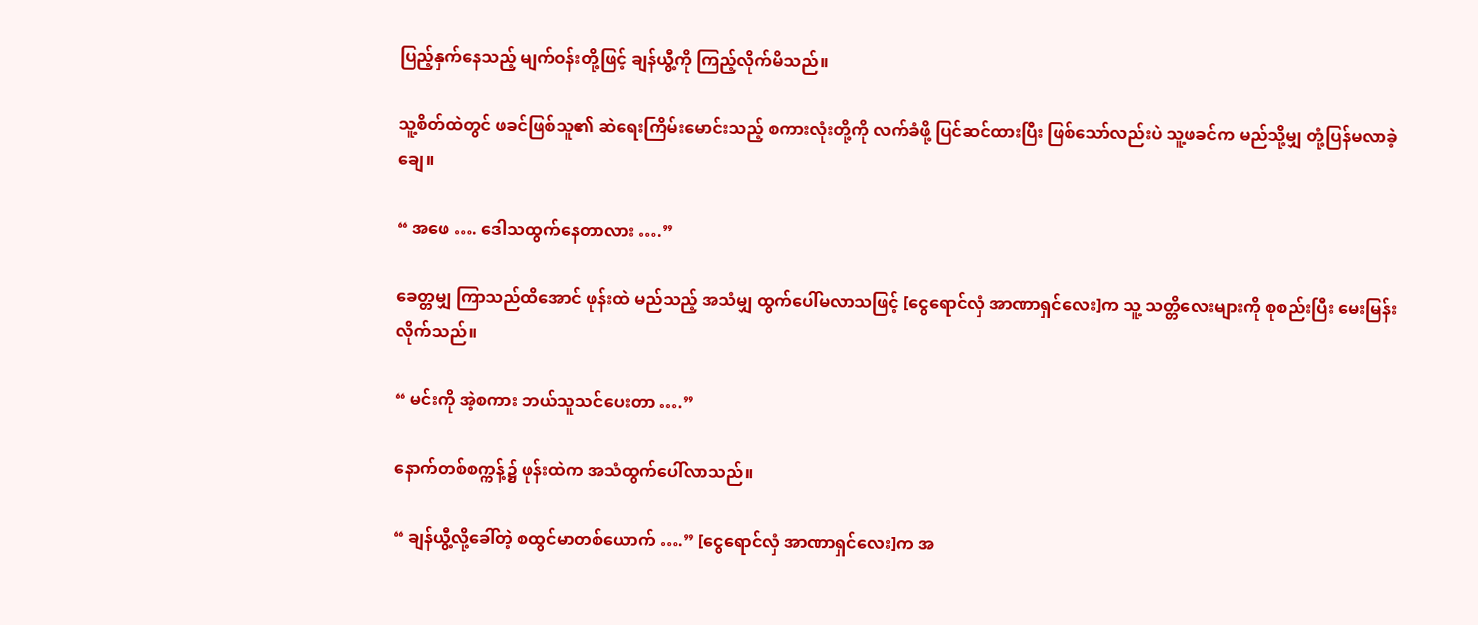ပြည့်နှက်နေသည့် မျက်ဝန်းတို့ဖြင့် ချန်ယွီ့ကို ကြည့်လိုက်မိသည်။

သူ့စိတ်ထဲတွင် ဖခင်ဖြစ်သူ၏ ဆဲရေးကြိမ်းမောင်းသည့် စကားလုံးတို့ကို လက်ခံဖို့ ပြင်ဆင်ထားပြီး ဖြစ်သော်လည်းပဲ သူ့ဖခင်က မည်သို့မျှ တုံ့ပြန်မလာခဲ့ချေ။

“ အဖေ …. ဒေါသထွက်နေတာလား ….”

ခေတ္တမျှ ကြာသည်ထိအောင် ဖုန်းထဲ မည်သည့် အသံမျှ ထွက်ပေါ်မလာသဖြင့် [ငွေရောင်လှံ အာဏာရှင်လေး]က သူ့ သတ္တိလေးများကို စုစည်းပြီး မေးမြန်းလိုက်သည်။

“ မင်းကို အဲ့စကား ဘယ်သူသင်ပေးတာ ….”

နောက်တစ်စက္ကန့်၌ ဖုန်းထဲက အသံထွက်ပေါ်လာသည်။

“ ချန်ယွီ့လို့ခေါ်တဲ့ စထွင်မာတစ်ယောက် ….” [ငွေရောင်လှံ အာဏာရှင်လေး]က အ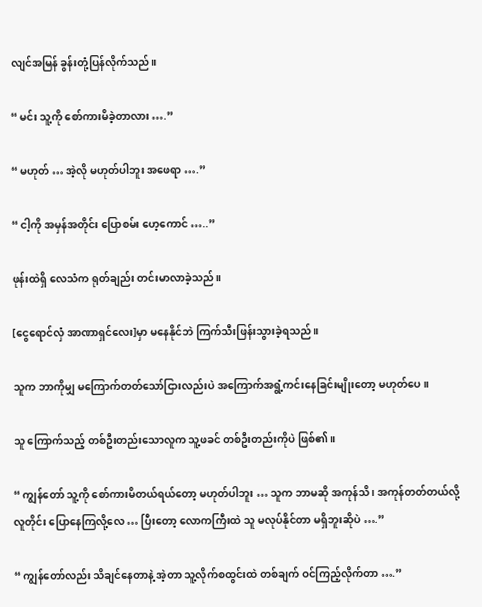လျင်အမြန် ခွန်းတုံ့ပြန်လိုက်သည်။

“ မင်း သူ့ကို စော်ကားမိခဲ့တာလား ….”

“ မဟုတ် … အဲ့လို မဟုတ်ပါဘူး အဖေရာ ….”

“ ငါ့ကို အမှန်အတိုင်း ပြောစမ်း ဟေ့ကောင် …..”

ဖုန်းထဲရှိ လေသံက ရုတ်ချည်း တင်းမာလာခဲ့သည်။

[ငွေရောင်လှံ အာဏာရှင်လေး]မှာ မနေနိုင်ဘဲ ကြက်သီးဖြန်းသွားခဲ့ရသည်။

သူက ဘာကိုမျှ မကြောက်တတ်သော်ငြားလည်းပဲ အကြောက်အရွံ့ကင်းနေခြင်းမျိုးတော့ မဟုတ်ပေ။

သူ ကြောက်သည့် တစ်ဦးတည်းသောလူက သူ့ဖခင် တစ်ဦးတည်းကိုပဲ ဖြစ်၏။

“ ကျွန်တော် သူ့ကို စော်ကားမိတယ်ရယ်တော့ မဟုတ်ပါဘူး … သူက ဘာမဆို အကုန်သိ ၊ အကုန်တတ်တယ်လို့ လူတိုင်း ပြောနေကြလို့လေ … ပြီးတော့ လောကကြီးထဲ သူ မလုပ်နိုင်တာ မရှိဘူးဆိုပဲ ….”

“ ကျွန်တော်လည်း သိချင်နေတာနဲ့ အဲ့တာ သူ့လိုက်စထွင်းထဲ တစ်ချက် ဝင်ကြည့်လိုက်တာ ….”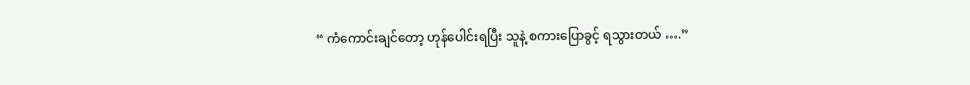“ ကံကောင်းချင်တော့ ဟုန်ပေါင်းရပြီး သူနဲ့ စကားပြောခွင့် ရသွားတယ် ….”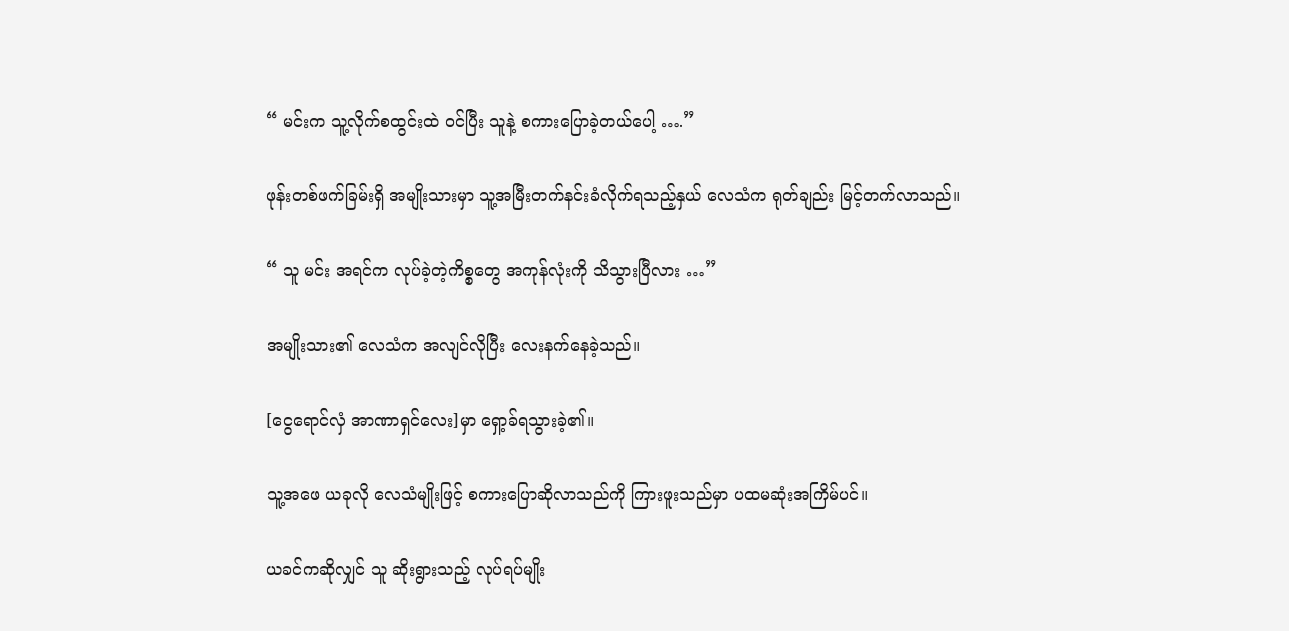“ မင်းက သူ့လိုက်စထွင်းထဲ ဝင်ပြီး သူနဲ့ စကားပြောခဲ့တယ်ပေါ့ ….”

ဖုန်းတစ်ဖက်ခြမ်းရှိ အမျိုးသားမှာ သူ့အမြီးတက်နင်းခံလိုက်ရသည့်နှယ် လေသံက ရုတ်ချည်း မြင့်တက်လာသည်။

“ သူ မင်း အရင်က လုပ်ခဲ့တဲ့ကိစ္စတွေ အကုန်လုံးကို သိသွားပြီလား …”

အမျိုးသား၏ လေသံက အလျင်လိုပြီး လေးနက်နေခဲ့သည်။

[ငွေရောင်လှံ အာဏာရှင်လေး]မှာ ရှော့ခ်ရသွားခဲ့၏။

သူ့အဖေ ယခုလို လေသံမျိုးဖြင့် စကားပြောဆိုလာသည်ကို ကြားဖူးသည်မှာ ပထမဆုံးအကြိမ်ပင်။

ယခင်ကဆိုလျှင် သူ ဆိုးရွားသည့် လုပ်ရပ်မျိုး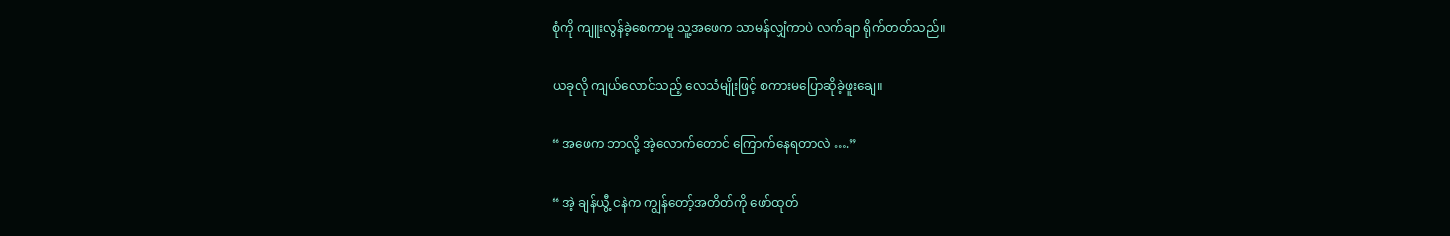စုံကို ကျူးလွန်ခဲ့စေကာမူ သူ့အဖေက သာမန်လျှံကာပဲ လက်ချာ ရိုက်တတ်သည်။

ယခုလို ကျယ်လောင်သည့် လေသံမျိုးဖြင့် စကားမပြောဆိုခဲ့ဖူးချေ။

“ အဖေက ဘာလို့ အဲ့လောက်တောင် ကြောက်နေရတာလဲ ….”

“ အဲ့ ချန်ယွီ့ ငနဲက ကျွန်တော့်အတိတ်ကို ဖော်ထုတ်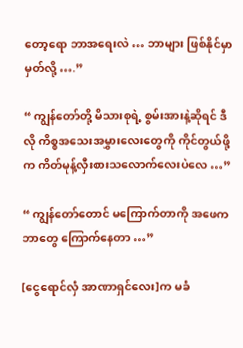တော့ရော ဘာအရေးလဲ … ဘာများ ဖြစ်နိုင်မှာမှတ်လို့ ….”

“ ကျွန်တော်တို့ မိသားစုရဲ့ စွမ်းအားနဲ့ဆိုရင် ဒီလို ကိစ္စအသေးအမွှားလေးတွေကို ကိုင်တွယ်ဖို့က ကိတ်မုန့်လှီးစားသလောက်လေးပဲလေ …”

“ ကျွန်တော်တောင် မကြောက်တာကို အဖေက ဘာတွေ ကြောက်နေတာ …”

[ငွေရောင်လှံ အာဏာရှင်လေး]က မခံ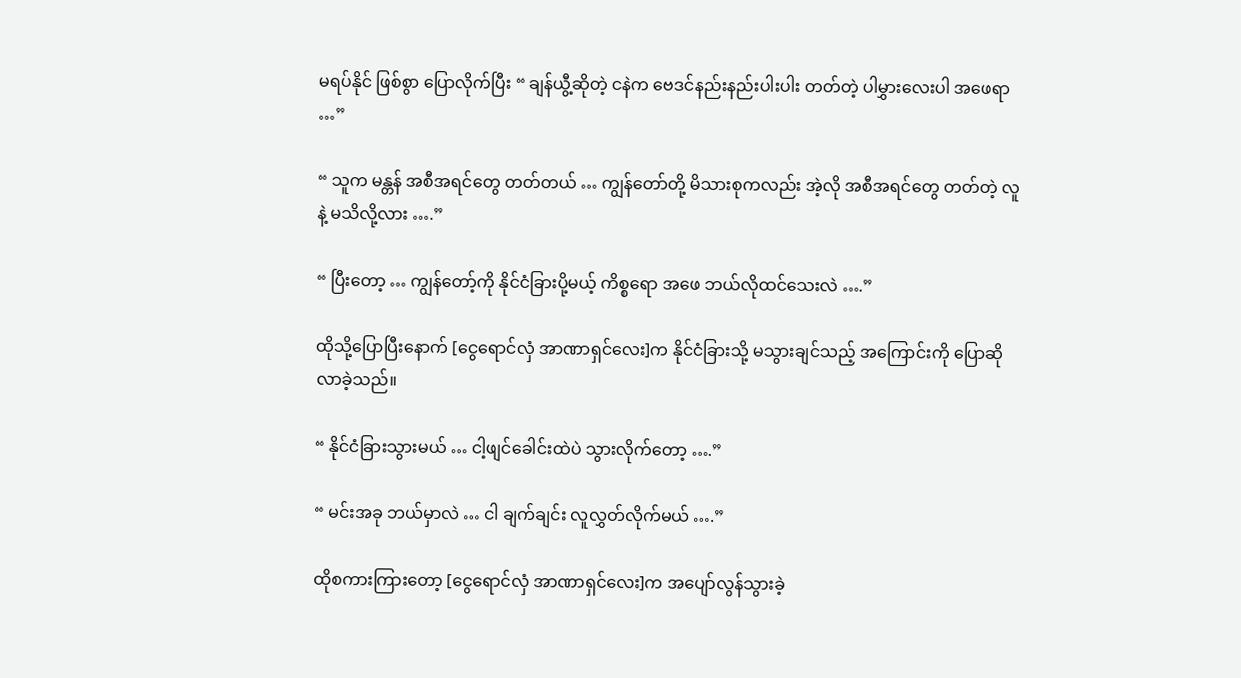မရပ်နိုင် ဖြစ်စွာ ပြောလိုက်ပြီး “ ချန်ယွီ့ဆိုတဲ့ ငနဲက ဗေဒင်နည်းနည်းပါးပါး တတ်တဲ့ ပါမွှားလေးပါ အဖေရာ …”

“ သူက မန္တန် အစီအရင်တွေ တတ်တယ် … ကျွန်တော်တို့ မိသားစုကလည်း အဲ့လို အစီအရင်တွေ တတ်တဲ့ လူနဲ့ မသိလို့လား ….”

“ ပြီးတော့ … ကျွန်တော့်ကို နိုင်ငံခြားပို့မယ့် ကိစ္စရော အဖေ ဘယ်လိုထင်သေးလဲ ….”

ထိုသို့ပြောပြီးနောက် [ငွေရောင်လှံ အာဏာရှင်လေး]က နိုင်ငံခြားသို့ မသွားချင်သည့် အကြောင်းကို ပြောဆိုလာခဲ့သည်။

“ နိုင်ငံခြားသွားမယ် … ငါ့ဖျင်ခေါင်းထဲပဲ သွားလိုက်တော့ ….”

“ မင်းအခု ဘယ်မှာလဲ … ငါ ချက်ချင်း လူလွှတ်လိုက်မယ် ….”

ထိုစကားကြားတော့ [ငွေရောင်လှံ အာဏာရှင်လေး]က အပျော်လွန်သွားခဲ့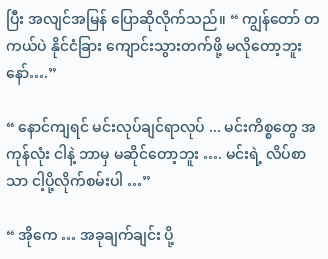ပြီး အလျင်အမြန် ပြောဆိုလိုက်သည်။ “ ကျွန်တော် တကယ်ပဲ နိုင်ငံခြား ကျောင်းသွားတက်ဖို့ မလိုတော့ဘူးနော်….”

“ နောင်ကျရင် မင်းလုပ်ချင်ရာလုပ် ... မင်းကိစ္စတွေ အကုန်လုံး ငါနဲ့ ဘာမှ မဆိုင်တော့ဘူး …. မင်းရဲ့ လိပ်စာသာ ငါ့ပို့လိုက်စမ်းပါ …”

“ အိုကေ … အခုချက်ချင်း ပို့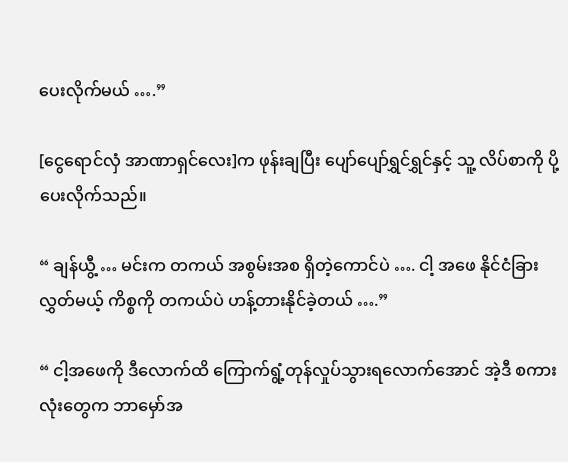ပေးလိုက်မယ် ….”

[ငွေရောင်လှံ အာဏာရှင်လေး]က ဖုန်းချပြီး ပျော်ပျော်ရွှင်ရွှင်နှင့် သူ့ လိပ်စာကို ပို့ပေးလိုက်သည်။

“ ချန်ယွီ့ … မင်းက တကယ် အစွမ်းအစ ရှိတဲ့ကောင်ပဲ …. ငါ့ အဖေ နိုင်ငံခြားလွှတ်မယ့် ကိစ္စကို တကယ်ပဲ ဟန့်တားနိုင်ခဲ့တယ် ….”

“ ငါ့အဖေကို ဒီလောက်ထိ ကြောက်ရွံ့တုန်လှုပ်သွားရလောက်အောင် အဲ့ဒီ စကားလုံးတွေက ဘာမှော်အ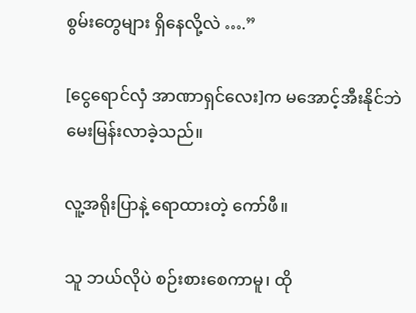စွမ်းတွေများ ရှိနေလို့လဲ ….”

[ငွေရောင်လှံ အာဏာရှင်လေး]က မအောင့်အီးနိုင်ဘဲ မေးမြန်းလာခဲ့သည်။

လူ့အရိုးပြာနဲ့ ရောထားတဲ့ ကော်ဖီ။

သူ ဘယ်လိုပဲ စဉ်းစားစေကာမူ၊ ထို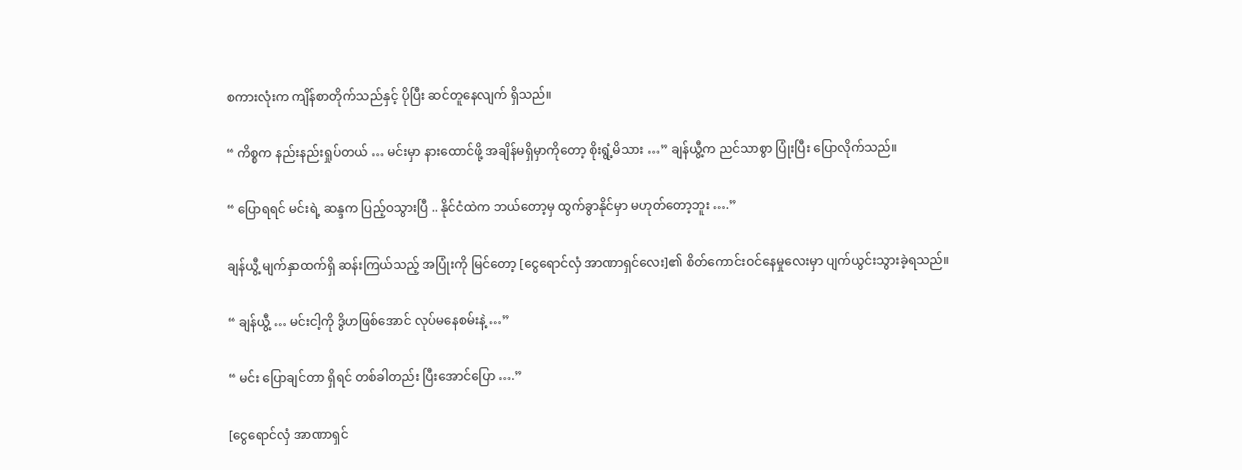စကားလုံးက ကျိန်စာတိုက်သည်နှင့် ပိုပြီး ဆင်တူနေလျက် ရှိသည်။

“ ကိစ္စက နည်းနည်းရှုပ်တယ် … မင်းမှာ နားထောင်ဖို့ အချိန်မရှိမှာကိုတော့ စိုးရွံ့မိသား …” ချန်ယွီ့က ညင်သာစွာ ပြုံးပြီး ပြောလိုက်သည်။

“ ပြောရရင် မင်းရဲ့ ဆန္ဒက ပြည့်ဝသွားပြီ .. နိုင်ငံထဲက ဘယ်တော့မှ ထွက်ခွာနိုင်မှာ မဟုတ်တော့ဘူး ….”

ချန်ယွီ့ မျက်နှာထက်ရှိ ဆန်းကြယ်သည့် အပြုံးကို မြင်တော့ [ငွေရောင်လှံ အာဏာရှင်လေး]၏ စိတ်ကောင်းဝင်နေမှုလေးမှာ ပျက်ယွင်းသွားခဲ့ရသည်။

“ ချန်ယွီ့ … မင်းငါ့ကို ဒွိဟဖြစ်အောင် လုပ်မနေစမ်းနဲ့ …”

“ မင်း ပြောချင်တာ ရှိရင် တစ်ခါတည်း ပြီးအောင်ပြော ….”

[ငွေရောင်လှံ အာဏာရှင်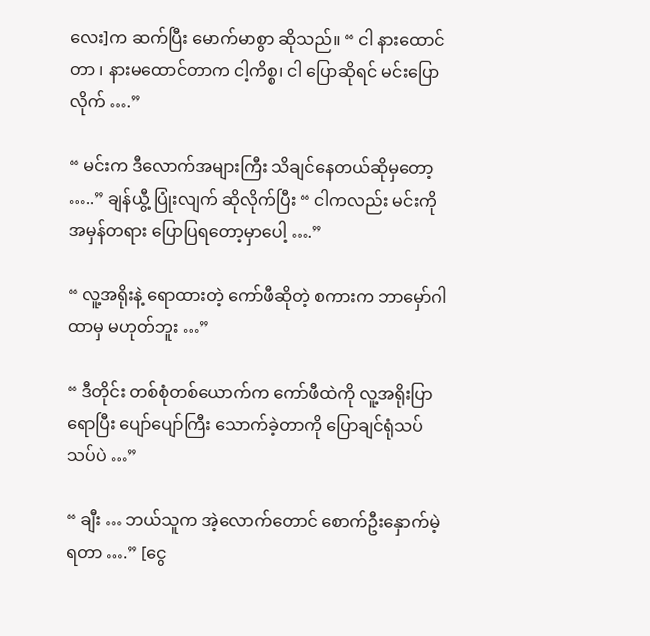လေး]က ဆက်ပြီး မောက်မာစွာ ဆိုသည်။ “ ငါ နားထောင်တာ ၊ နားမထောင်တာက ငါ့ကိစ္စ၊ ငါ ပြောဆိုရင် မင်းပြောလိုက် ….”

“ မင်းက ဒီလောက်အများကြီး သိချင်နေတယ်ဆိုမှတော့ …..” ချန်ယွီ့ ပြုံးလျက် ဆိုလိုက်ပြီး “ ငါကလည်း မင်းကို အမှန်တရား ပြောပြရတော့မှာပေါ့ ….”

“ လူ့အရိုးနဲ့ ရောထားတဲ့ ကော်ဖီဆိုတဲ့ စကားက ဘာမှော်ဂါထာမှ မဟုတ်ဘူး …”

“ ဒီတိုင်း တစ်စုံတစ်ယောက်က ကော်ဖီထဲကို လူ့အရိုးပြာ ရောပြီး ပျော်ပျော်ကြီး သောက်ခဲ့တာကို ပြောချင်ရုံသပ်သပ်ပဲ …”

“ ချီး … ဘယ်သူက အဲ့လောက်တောင် စောက်ဦးနှောက်မဲ့ရတာ ….” [ငွေ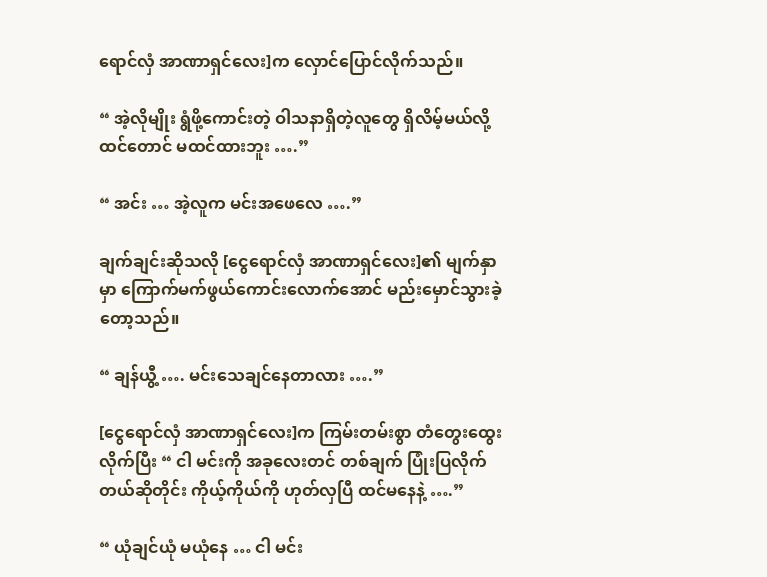ရောင်လှံ အာဏာရှင်လေး]က လှောင်ပြောင်လိုက်သည်။

“ အဲ့လိုမျိုး ရွံဖို့ကောင်းတဲ့ ဝါသနာရှိတဲ့လူတွေ ရှိလိမ့်မယ်လို့ ထင်တောင် မထင်ထားဘူး ….”

“ အင်း … အဲ့လူက မင်းအဖေလေ ….”

ချက်ချင်းဆိုသလို [ငွေရောင်လှံ အာဏာရှင်လေး]၏ မျက်နှာမှာ ကြောက်မက်ဖွယ်ကောင်းလောက်အောင် မည်းမှောင်သွားခဲ့တော့သည်။

“ ချန်ယွီ့ …. မင်းသေချင်နေတာလား ….”

[ငွေရောင်လှံ အာဏာရှင်လေး]က ကြမ်းတမ်းစွာ တံတွေးထွေးလိုက်ပြီး “ ငါ မင်းကို အခုလေးတင် တစ်ချက် ပြုံးပြလိုက်တယ်ဆိုတိုင်း ကိုယ့်ကိုယ်ကို ဟုတ်လှပြီ ထင်မနေနဲ့ ….”

“ ယုံချင်ယုံ မယုံနေ … ငါ မင်း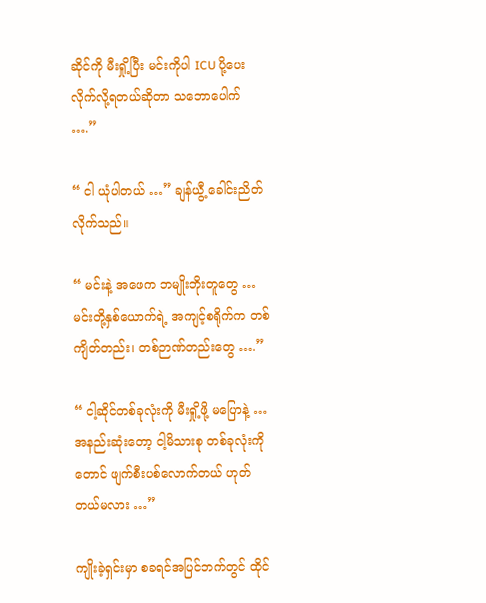ဆိုင်ကို မီးရှို့ပြီး မင်းကိုပါ ICU ပို့ပေးလိုက်လို့ရတယ်ဆိုတာ သဘောပေါက် ….”

“ ငါ ယုံပါတယ် …” ချန်ယွီ့ ခေါင်းညိတ်လိုက်သည်။

“ မင်းနဲ့ အဖေက ဘမျိုးဘိုးတူတွေ … မင်းတို့နှစ်ယောက်ရဲ့ အကျင့်စရိုက်က တစ်ကျိတ်တည်း၊ တစ်ဉာဏ်တည်းတွေ ….”

“ ငါ့ဆိုင်တစ်ခုလုံးကို မီးရှို့ဖို့ မပြောနဲ့ … အနည်းဆုံးတော့ ငါ့မိသားစု တစ်ခုလုံးကိုတောင် ဖျက်စီးပစ်လောက်တယ် ဟုတ်တယ်မလား …”

ကျိုးခဲ့ရှင်းမှာ စခရင်အပြင်ဘက်တွင် ထိုင်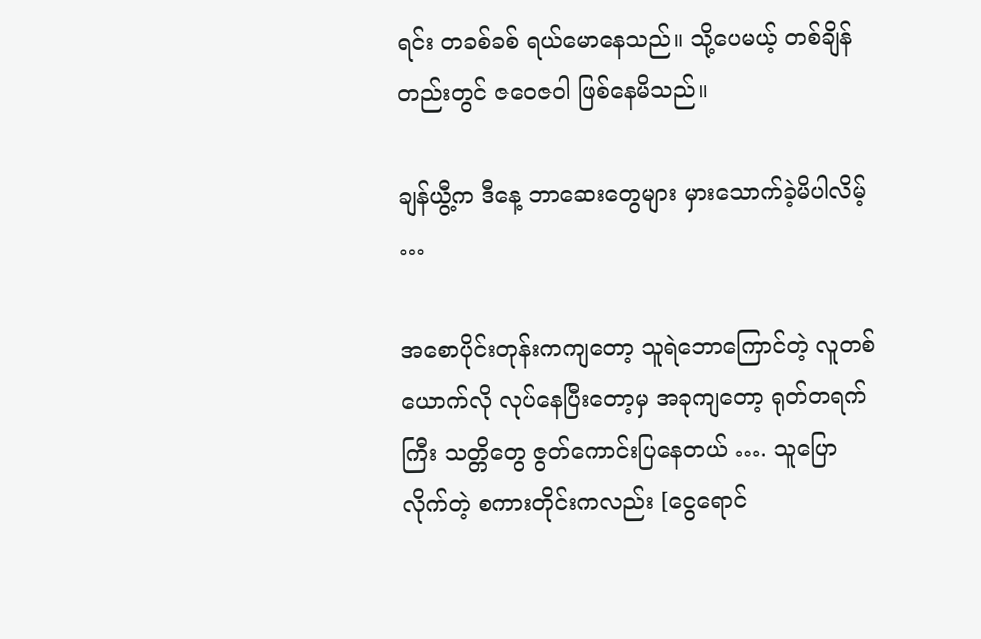ရင်း တခစ်ခစ် ရယ်မောနေသည်။ သို့ပေမယ့် တစ်ချိန်တည်းတွင် ဇဝေဇဝါ ဖြစ်နေမိသည်။

ချန်ယွီ့က ဒီနေ့ ဘာဆေးတွေများ မှားသောက်ခဲ့မိပါလိမ့် …

အစောပိုင်းတုန်းကကျတော့ သူရဲဘောကြောင်တဲ့ လူတစ်ယောက်လို လုပ်နေပြီးတော့မှ အခုကျတော့ ရုတ်တရက်ကြီး သတ္တိတွေ ဇွတ်ကောင်းပြနေတယ် …. သူပြောလိုက်တဲ့ စကားတိုင်းကလည်း [ငွေရောင်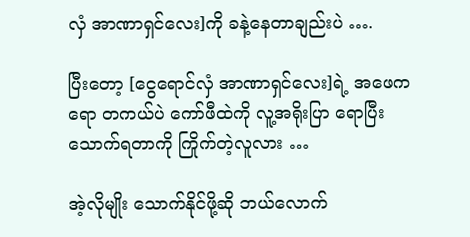လှံ အာဏာရှင်လေး]ကို ခနဲ့နေတာချည်းပဲ ….

ပြီးတော့ [ငွေရောင်လှံ အာဏာရှင်လေး]ရဲ့ အဖေကရော တကယ်ပဲ ကော်ဖီထဲကို လူ့အရိုးပြာ ရောပြီး သောက်ရတာကို ကြိုက်တဲ့လူလား …

အဲ့လိုမျိုး သောက်နိုင်ဖို့ဆို ဘယ်လောက်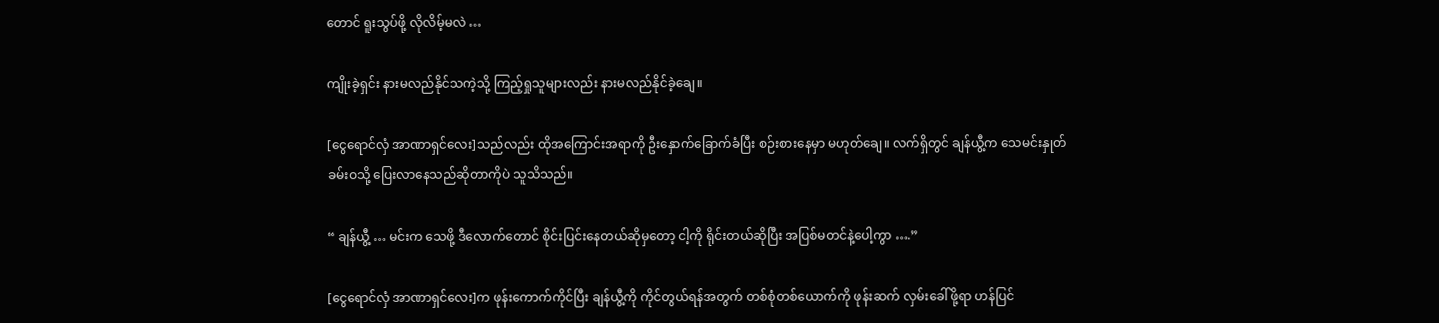တောင် ရူးသွပ်ဖို့ လိုလိမ့်မလဲ …

ကျိုးခဲ့ရှင်း နားမလည်နိုင်သကဲ့သို့ ကြည့်ရှုသူများလည်း နားမလည်နိုင်ခဲ့ချေ။

[ငွေရောင်လှံ အာဏာရှင်လေး]သည်လည်း ထိုအကြောင်းအရာကို ဦးနှောက်ခြောက်ခံပြီး စဉ်းစားနေမှာ မဟုတ်ချေ။ လက်ရှိတွင် ချန်ယွီ့က သေမင်းနှုတ်ခမ်းဝသို့ ပြေးလာနေသည်ဆိုတာကိုပဲ သူသိသည်။

“ ချန်ယွီ့ … မင်းက သေဖို့ ဒီလောက်တောင် စိုင်းပြင်းနေတယ်ဆိုမှတော့ ငါ့ကို ရိုင်းတယ်ဆိုပြီး အပြစ်မတင်နဲ့ပေါ့ကွာ ….”

[ငွေရောင်လှံ အာဏာရှင်လေး]က ဖုန်းကောက်ကိုင်ပြီး ချန်ယွီ့ကို ကိုင်တွယ်ရန်အတွက် တစ်စုံတစ်ယောက်ကို ဖုန်းဆက် လှမ်းခေါ်ဖို့ရာ ဟန်ပြင်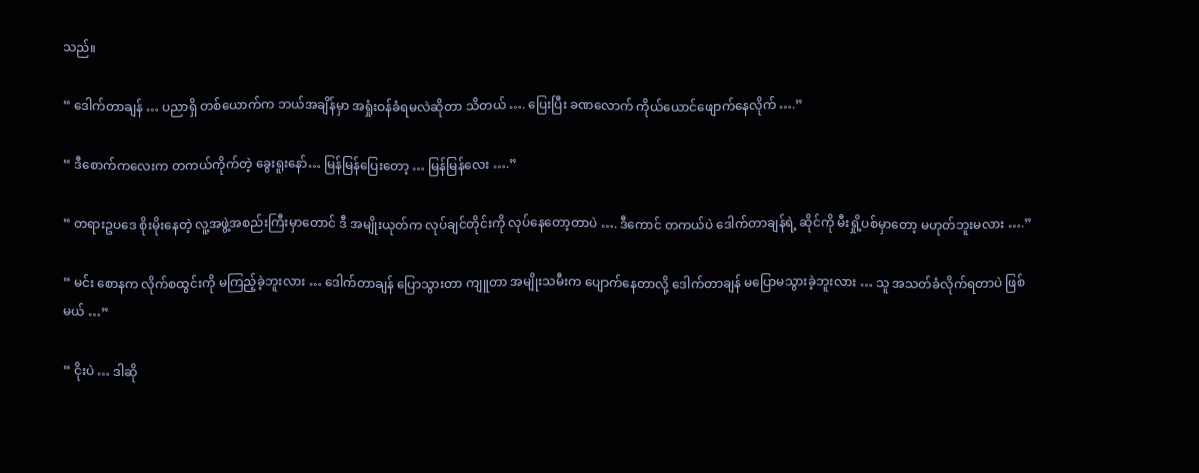သည်။

“ ဒေါက်တာချန် … ပညာရှိ တစ်ယောက်က ဘယ်အချိန်မှာ အရှုံးဝန်ခံရမလဲဆိုတာ သိတယ် …. ပြေးပြီး ခဏလောက် ကိုယ်ယောင်ဖျောက်နေလိုက် ….”

“ ဒီစောက်ကလေးက တကယ်ကိုက်တဲ့ ခွေးရူးနော်… မြန်မြန်ပြေးတော့ … မြန်မြန်လေး ….”

“ တရားဥပဒေ စိုးမိုးနေတဲ့ လူ့အဖွဲ့အစည်းကြီးမှာတောင် ဒီ အမျိုးယုတ်က လုပ်ချင်တိုင်းကို လုပ်နေတော့တာပဲ …. ဒီကောင် တကယ်ပဲ ဒေါက်တာချန်ရဲ့ ဆိုင်ကို မီးရှို့ပစ်မှာတော့ မဟုတ်ဘူးမလား ….”

“ မင်း စောနက လိုက်စထွင်းကို မကြည့်ခဲ့ဘူးလား … ဒေါက်တာချန် ပြောသွားတာ ကျူတာ အမျိုးသမီးက ပျောက်နေတာလို့ ဒေါက်တာချန် မပြောမသွားခဲ့ဘူးလား … သူ အသတ်ခံလိုက်ရတာပဲ ဖြစ်မယ် …”

“ ငိုးပဲ … ဒါဆို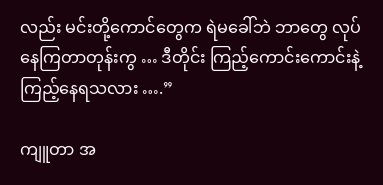လည်း မင်းတို့ကောင်တွေက ရဲမခေါ်ဘဲ ဘာတွေ လုပ်နေကြတာတုန်းကွ … ဒီတိုင်း ကြည့်ကောင်းကောင်းနဲ့ ကြည့်နေရသလား ….”

ကျူတာ အ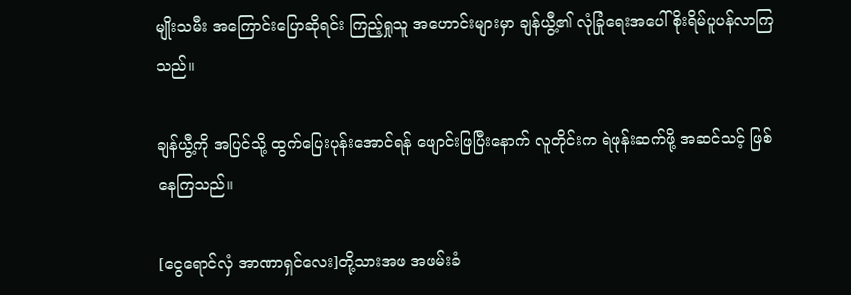မျိုးသမီး အကြောင်းပြောဆိုရင်း ကြည့်ရှုသူ အဟောင်းများမှာ ချန်ယွီ့၏ လုံခြုံရေးအပေါ် စိုးရိမ်ပူပန်လာကြသည်။

ချန်ယွီ့ကို အပြင်သို့ ထွက်ပြေးပုန်းအောင်ရန် ဖျောင်းဖြပြီးနောက် လူတိုင်းက ရဲဖုန်းဆက်ဖို့ အဆင်သင့် ဖြစ်နေကြသည်။

[ငွေရောင်လှံ အာဏာရှင်လေး]တို့သားအဖ အဖမ်းခံ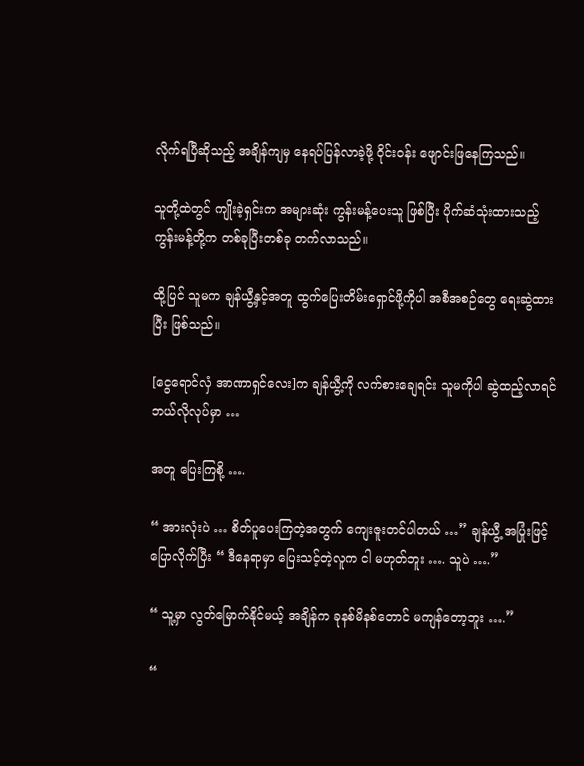လိုက်ရပြီဆိုသည့် အချိန်ကျမှ နေရပ်ပြန်လာခဲ့ဖို့ ဝိုင်းဝန်း ဖျောင်းဖြနေကြသည်။

သူတို့ထဲတွင် ကျိုးခဲ့ရှင်းက အများဆုံး ကွန်းမန့်ပေးသူ ဖြစ်ပြီး ပိုက်ဆံသုံးထားသည့် ကွန်းမန့်တို့က တစ်ခုပြီးတစ်ခု တက်လာသည်။

ထို့ပြင် သူမက ချန်ယွီ့နှင့်အတူ ထွက်ပြေးတိမ်းရှောင်ဖို့ကိုပါ အစီအစဉ်တွေ ရေးဆွဲထားပြီး ဖြစ်သည်။

[ငွေရောင်လှံ အာဏာရှင်လေး]က ချန်ယွီ့ကို လက်စားချေရင်း သူမကိုပါ ဆွဲထည့်လာရင် ဘယ်လိုလုပ်မှာ …

အတူ ပြေးကြစို့ ….

“ အားလုံးပဲ … စိတ်ပူပေးကြတဲ့အတွက် ကျေးဇူးတင်ပါတယ် …” ချန်ယွီ့ အပြုံးဖြင့် ပြောလိုက်ပြီး “ ဒီနေရာမှာ ပြေးသင့်တဲ့လူက ငါ မဟုတ်ဘူး …. သူပဲ ….”

“ သူ့မှာ လွတ်မြောက်နိုင်မယ့် အချိန်က ခုနစ်မိနစ်တောင် မကျန်တော့ဘူး ….”

“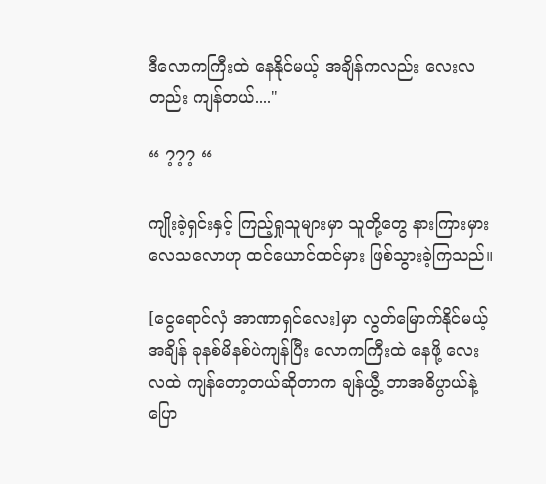ဒီလောကကြီးထဲ နေနိုင်မယ့် အချိန်ကလည်း လေးလတည်း ကျန်တယ်...."

“ ??? “

ကျိုးခဲ့ရှင်းနှင့် ကြည့်ရှုသူများမှာ သူတို့တွေ နားကြားမှားလေသလောဟု ထင်ယောင်ထင်မှား ဖြစ်သွားခဲ့ကြသည်။

[ငွေရောင်လှံ အာဏာရှင်လေး]မှာ လွတ်မြောက်နိုင်မယ့် အချိန် ခုနစ်မိနစ်ပဲကျန်ပြီး လောကကြီးထဲ နေဖို့ လေးလထဲ ကျန်တော့တယ်ဆိုတာက ချန်ယွီ့ ဘာအဓိပ္ပာယ်နဲ့ ပြော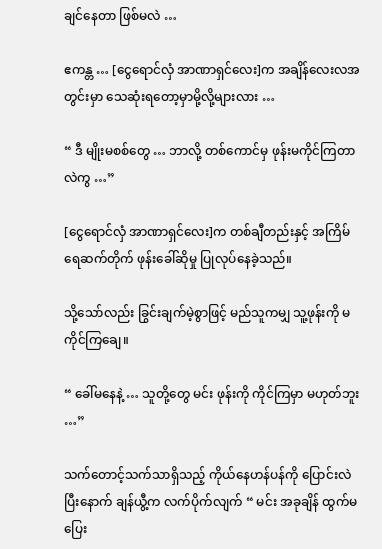ချင်နေတာ ဖြစ်မလဲ …

ဧကန္တ … [ငွေရောင်လှံ အာဏာရှင်လေး]က အချိန်လေးလအတွင်းမှာ သေဆုံးရတော့မှာမို့လို့များလား …

“ ဒီ မျိုးမစစ်တွေ … ဘာလို့ တစ်ကောင်မှ ဖုန်းမကိုင်ကြတာလဲကွ …”

[ငွေရောင်လှံ အာဏာရှင်လေး]က တစ်ချီတည်းနှင့် အကြိမ်ရေဆက်တိုက် ဖုန်းခေါ်ဆိုမှု ပြုလုပ်နေခဲ့သည်။

သို့သော်လည်း ခြွင်းချက်မဲ့စွာဖြင့် မည်သူကမျှ သူ့ဖုန်းကို မကိုင်ကြချေ။

“ ခေါ်မနေနဲ့ … သူတို့တွေ မင်း ဖုန်းကို ကိုင်ကြမှာ မဟုတ်ဘူး …”

သက်တောင့်သက်သာရှိသည့် ကိုယ်နေဟန်ပန်ကို ပြောင်းလဲပြီးနောက် ချန်ယွီ့က လက်ပိုက်လျက် “ မင်း အခုချိန် ထွက်မပြေး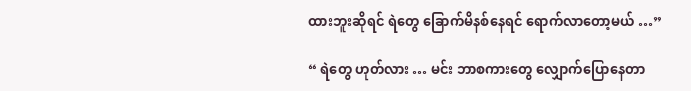ထားဘူးဆိုရင် ရဲတွေ ခြောက်မိနစ်နေရင် ရောက်လာတော့မယ် …”

“ ရဲတွေ ဟုတ်လား … မင်း ဘာစကားတွေ လျှောက်ပြောနေတာ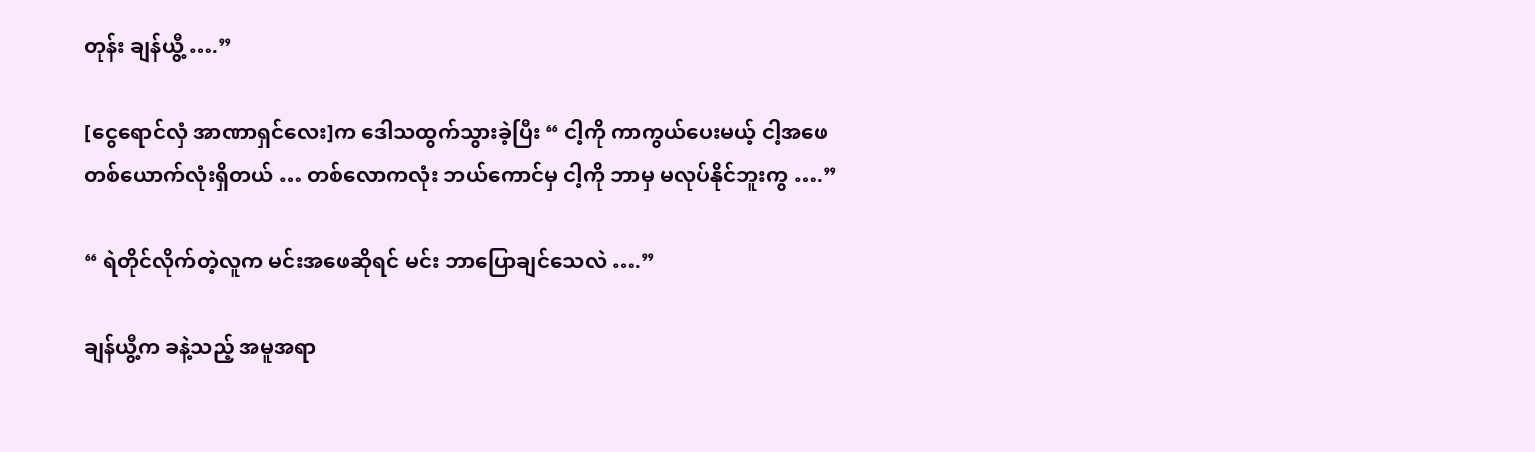တုန်း ချန်ယွီ့ ….”

[ငွေရောင်လှံ အာဏာရှင်လေး]က ဒေါသထွက်သွားခဲ့ပြီး “ ငါ့ကို ကာကွယ်ပေးမယ့် ငါ့အဖေတစ်ယောက်လုံးရှိတယ် … တစ်လောကလုံး ဘယ်ကောင်မှ ငါ့ကို ဘာမှ မလုပ်နိုင်ဘူးကွ ….”

“ ရဲတိုင်လိုက်တဲ့လူက မင်းအဖေဆိုရင် မင်း ဘာပြောချင်သေလဲ ….”

ချန်ယွီ့က ခနဲ့သည့် အမူအရာ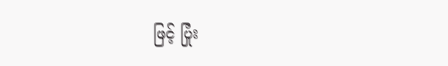ဖြင့် ပြုံး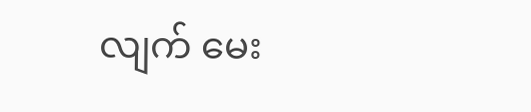လျက် မေး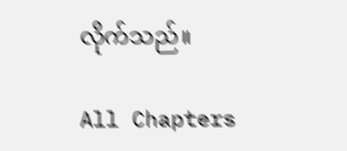လိုက်သည်။

All Chapters